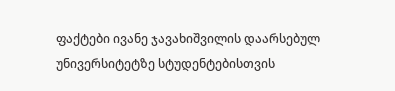ფაქტები ივანე ჯავახიშვილის დაარსებულ უნივერსიტეტზე სტუდენტებისთვის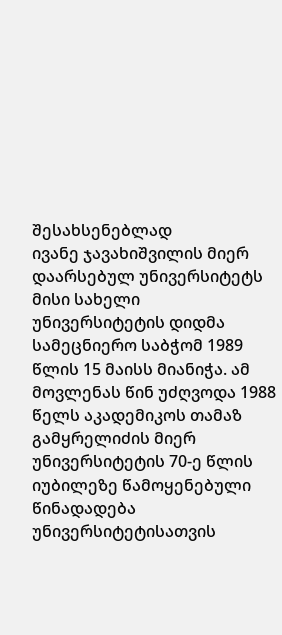შესახსენებლად
ივანე ჯავახიშვილის მიერ დაარსებულ უნივერსიტეტს მისი სახელი უნივერსიტეტის დიდმა სამეცნიერო საბჭომ 1989 წლის 15 მაისს მიანიჭა. ამ მოვლენას წინ უძღვოდა 1988 წელს აკადემიკოს თამაზ გამყრელიძის მიერ უნივერსიტეტის 70-ე წლის იუბილეზე წამოყენებული წინადადება უნივერსიტეტისათვის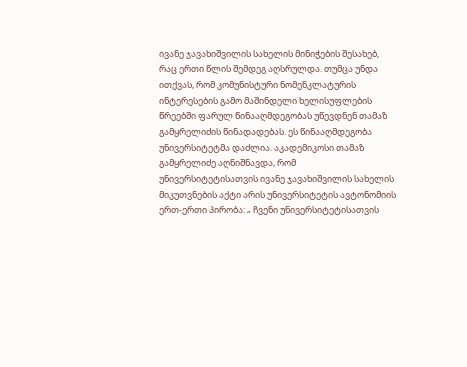ივანე ჯავახიშვილის სახელის მინიჭების შესახებ, რაც ერთი წლის შემდეგ აღსრულდა. თუმცა უნდა ითქვას, რომ კომუნისტური ნომენკლატურის ინტერესების გამო მაშინდელი ხელისუფლების წრეებში ფარულ წინააღმდეგობას უწევდნენ თამაზ გამყრელიძის წინადადებას. ეს წინააღმდეგობა უნივერსიტეტმა დაძლია. აკადემიკოსი თამაზ გამყრელიძე აღნიშნავდა, რომ უნივერსიტეტისათვის ივანე ჯავახიშვილის სახელის მიკუთვნების აქტი არის უნივერსიტეტის ავტონომიის ერთ-ერთი პირობა: „ ჩვენი უნივერსიტეტისათვის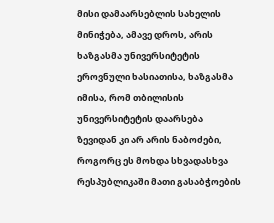მისი დამაარსებლის სახელის მინიჭება, ამავე დროს, არის ხაზგასმა უნივერსიტეტის ეროვნული ხასიათისა, ხაზგასმა იმისა, რომ თბილისის უნივერსიტეტის დაარსება ზევიდან კი არ არის ნაბოძები, როგორც ეს მოხდა სხვადასხვა რესპუბლიკაში მათი გასაბჭოების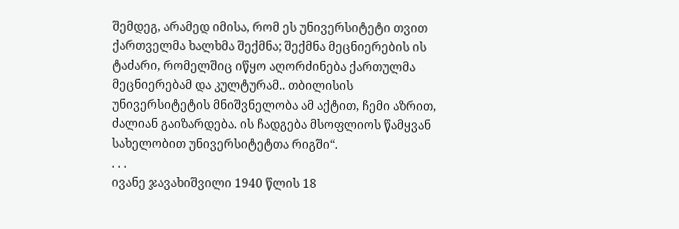შემდეგ, არამედ იმისა, რომ ეს უნივერსიტეტი თვით ქართველმა ხალხმა შექმნა; შექმნა მეცნიერების ის ტაძარი, რომელშიც იწყო აღორძინება ქართულმა მეცნიერებამ და კულტურამ.. თბილისის უნივერსიტეტის მნიშვნელობა ამ აქტით, ჩემი აზრით, ძალიან გაიზარდება. ის ჩადგება მსოფლიოს წამყვან სახელობით უნივერსიტეტთა რიგში“.
. . .
ივანე ჯავახიშვილი 1940 წლის 18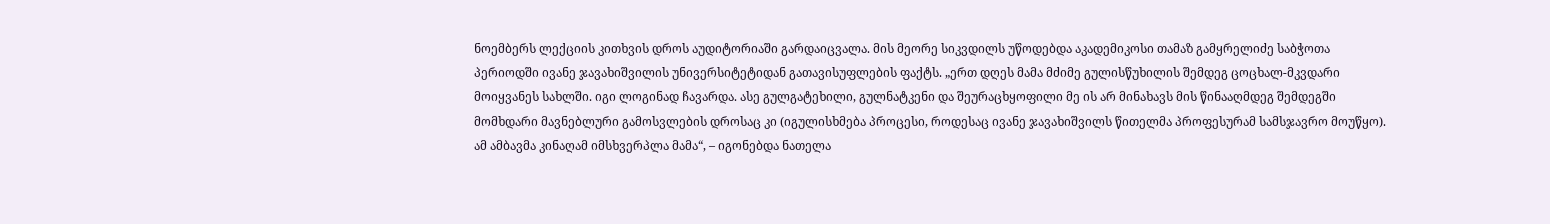ნოემბერს ლექციის კითხვის დროს აუდიტორიაში გარდაიცვალა. მის მეორე სიკვდილს უწოდებდა აკადემიკოსი თამაზ გამყრელიძე საბჭოთა პერიოდში ივანე ჯავახიშვილის უნივერსიტეტიდან გათავისუფლების ფაქტს. „ერთ დღეს მამა მძიმე გულისწუხილის შემდეგ ცოცხალ-მკვდარი მოიყვანეს სახლში. იგი ლოგინად ჩავარდა. ასე გულგატეხილი, გულნატკენი და შეურაცხყოფილი მე ის არ მინახავს მის წინააღმდეგ შემდეგში მომხდარი მავნებლური გამოსვლების დროსაც კი (იგულისხმება პროცესი, როდესაც ივანე ჯავახიშვილს წითელმა პროფესურამ სამსჯავრო მოუწყო). ამ ამბავმა კინაღამ იმსხვერპლა მამა“, – იგონებდა ნათელა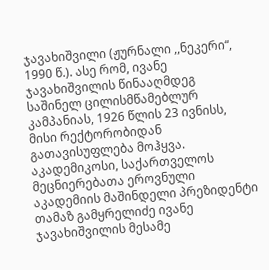ჯავახიშვილი (ჟურნალი ,,ნეკერი“, 1990 წ.). ასე რომ, ივანე ჯავახიშვილის წინააღმდეგ საშინელ ცილისმწამებლურ კამპანიას, 1926 წლის 23 ივნისს, მისი რექტორობიდან გათავისუფლება მოჰყვა.
აკადემიკოსი, საქართველოს მეცნიერებათა ეროვნული აკადემიის მაშინდელი პრეზიდენტი თამაზ გამყრელიძე ივანე ჯავახიშვილის მესამე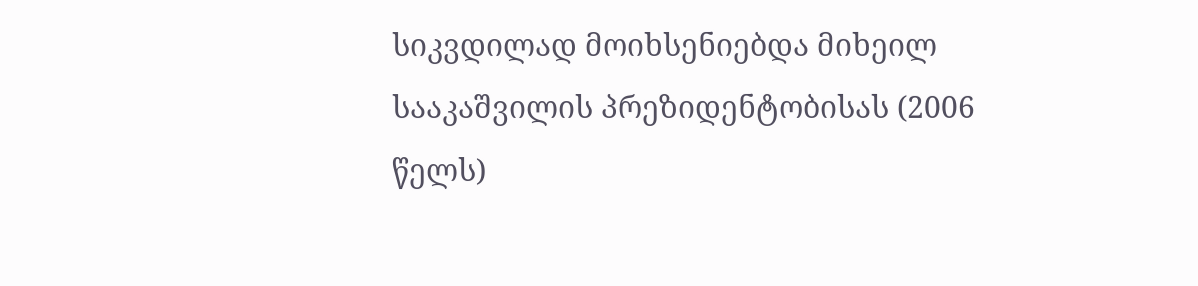სიკვდილად მოიხსენიებდა მიხეილ სააკაშვილის პრეზიდენტობისას (2006 წელს)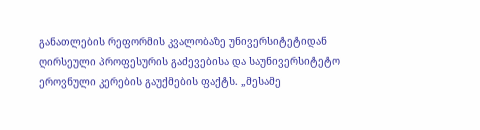განათლების რეფორმის კვალობაზე უნივერსიტეტიდან ღირსეული პროფესურის გაძევებისა და საუნივერსიტეტო ეროვნული კერების გაუქმების ფაქტს. „მესამე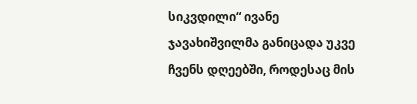სიკვდილი“ ივანე ჯავახიშვილმა განიცადა უკვე ჩვენს დღეებში, როდესაც მის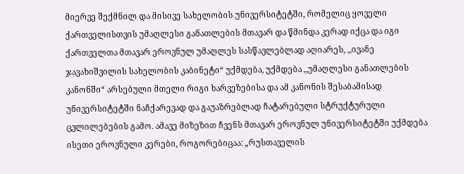მიერვე შექმნილ და მისივე სახელობის უნივერსიტეტში, რომელიც ყოველი ქართველისთვის უმაღლესი განათლების მთავარ და წმინდა კერად იქცა და იგი ქართველთა მთავარ ეროვნულ უმაღლეს სასწავლებლად აღიარეს, ,,ივანე ჯავახიშვილის სახელობის კაბინეტი“ უქმდება, უქმდება ,,უმაღლესი განათლების კანონში“ არსებული მთელი რიგი ხარვეზებისა და ამ კანონის შესაბამისად უნივერსიტეტში ნაჩქარევად და გაუაზრებლად ჩატარებული სტრუქტურული ცვლილებების გამო. ამავე მიზეზით ჩვენს მთავარ ეროვნულ უნივერსიტეტში უქმდება ისეთი ეროვნული კერები, როგორებიცაა: „რუსთაველის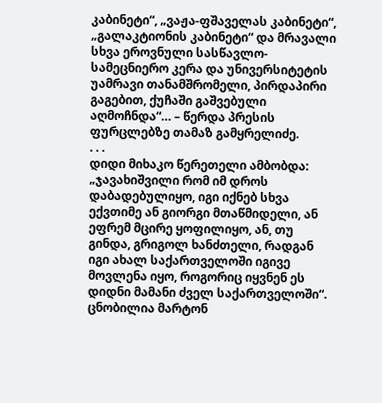კაბინეტი“, „ვაჟა-ფშაველას კაბინეტი“, „გალაკტიონის კაბინეტი“ და მრავალი სხვა ეროვნული სასწავლო-სამეცნიერო კერა და უნივერსიტეტის უამრავი თანამშრომელი, პირდაპირი გაგებით, ქუჩაში გაშვებული აღმოჩნდა“… – წერდა პრესის ფურცლებზე თამაზ გამყრელიძე.
. . .
დიდი მიხაკო წერეთელი ამბობდა: „ჯავახიშვილი რომ იმ დროს დაბადებულიყო, იგი იქნებ სხვა ექვთიმე ან გიორგი მთაწმიდელი, ან ეფრემ მცირე ყოფილიყო, ან, თუ გინდა, გრიგოლ ხანძთელი, რადგან იგი ახალ საქართველოში იგივე მოვლენა იყო, როგორიც იყვნენ ეს დიდნი მამანი ძველ საქართველოში“.
ცნობილია მარტონ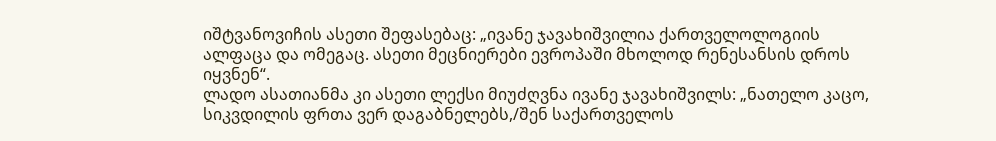იშტვანოვიჩის ასეთი შეფასებაც: „ივანე ჯავახიშვილია ქართველოლოგიის ალფაცა და ომეგაც. ასეთი მეცნიერები ევროპაში მხოლოდ რენესანსის დროს იყვნენ“.
ლადო ასათიანმა კი ასეთი ლექსი მიუძღვნა ივანე ჯავახიშვილს: „ნათელო კაცო, სიკვდილის ფრთა ვერ დაგაბნელებს,/შენ საქართველოს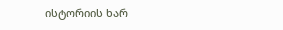ისტორიის ხარ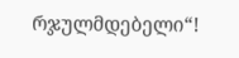რჯულმდებელი“!